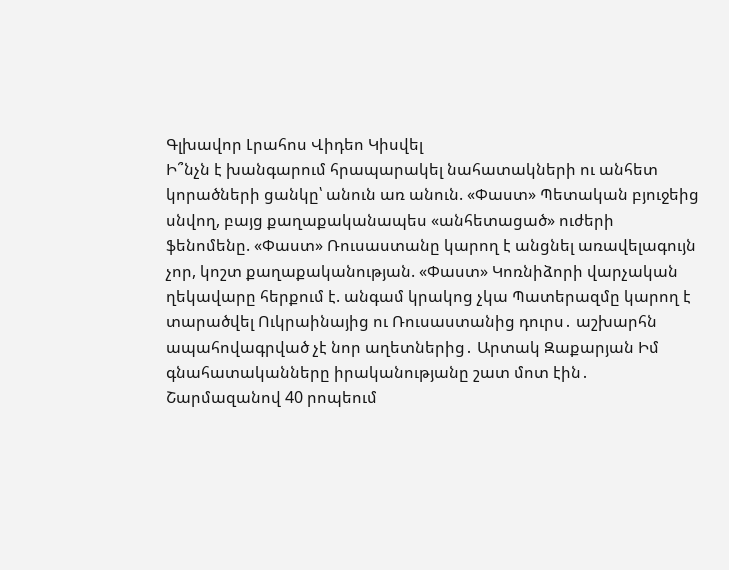Գլխավոր Լրահոս Վիդեո Կիսվել
Ի՞նչն է խանգարում հրապարակել նահատակների ու անհետ կորածների ցանկը՝ անուն առ անուն. «Փաստ» Պետական բյուջեից սնվող, բայց քաղաքականապես «անհետացած» ուժերի ֆենոմենը. «Փաստ» Ռուսաստանը կարող է անցնել առավելագույն չոր, կոշտ քաղաքականության. «Փաստ» Կոռնիձորի վարչական ղեկավարը հերքում է. անգամ կրակոց չկա Պատերազմը կարող է տարածվել Ուկրաինայից ու Ռուսաստանից դուրս․ աշխարհն ապահովագրված չէ նոր աղետներից․ Արտակ Զաքարյան Իմ գնահատականները իրականությանը շատ մոտ էին․ Շարմազանով 40 րոպեում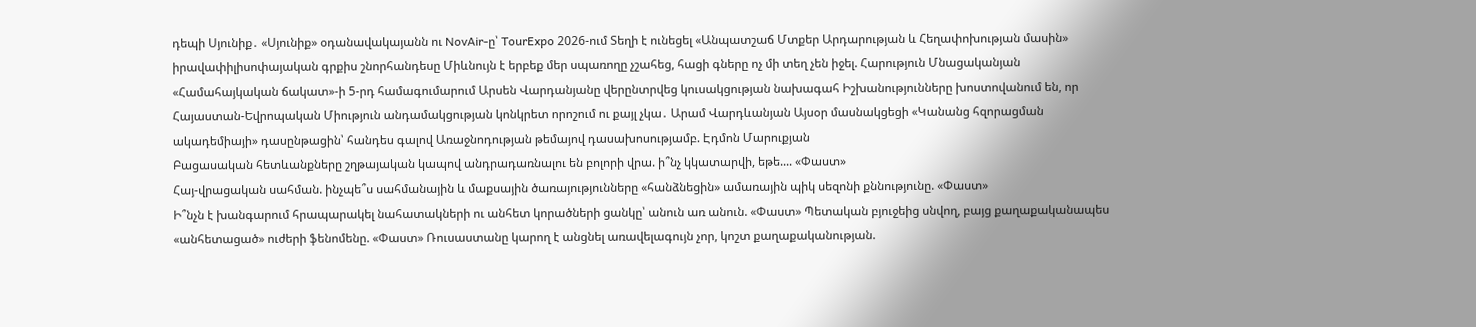դեպի Սյունիք․ «Սյունիք» օդանավակայանն ու NovAir-ը՝ TourExpo 2026-ում Տեղի է ունեցել «Անպատշաճ Մտքեր Արդարության և Հեղափոխության մասին» իրավափիլիսոփայական գրքիս շնորհանդեսը Միևնույն է երբեք մեր սպառողը չշահեց, հացի գները ոչ մի տեղ չեն իջել. Հարություն Մնացականյան «Համահայկական ճակատ»-ի 5-րդ համագումարում Արսեն Վարդանյանը վերընտրվեց կուսակցության նախագահ Իշխանությունները խոստովանում են, որ Հայաստան-Եվրոպական Միություն անդամակցության կոնկրետ որոշում ու քայլ չկա․ Արամ Վարդևանյան Այսօր մասնակցեցի «Կանանց հզորացման ակադեմիայի» դասընթացին՝ հանդես գալով Առաջնոդության թեմայով դասախոսությամբ. Էդմոն Մարուքյան
Բացասական հետևանքները շղթայական կապով անդրադառնալու են բոլորի վրա. ի՞նչ կկատարվի, եթե.... «Փաստ»
Հայ-վրացական սահման. ինչպե՞ս սահմանային և մաքսային ծառայությունները «հանձնեցին» ամառային պիկ սեզոնի քննությունը. «Փաստ»
Ի՞նչն է խանգարում հրապարակել նահատակների ու անհետ կորածների ցանկը՝ անուն առ անուն. «Փաստ» Պետական բյուջեից սնվող, բայց քաղաքականապես «անհետացած» ուժերի ֆենոմենը. «Փաստ» Ռուսաստանը կարող է անցնել առավելագույն չոր, կոշտ քաղաքականության.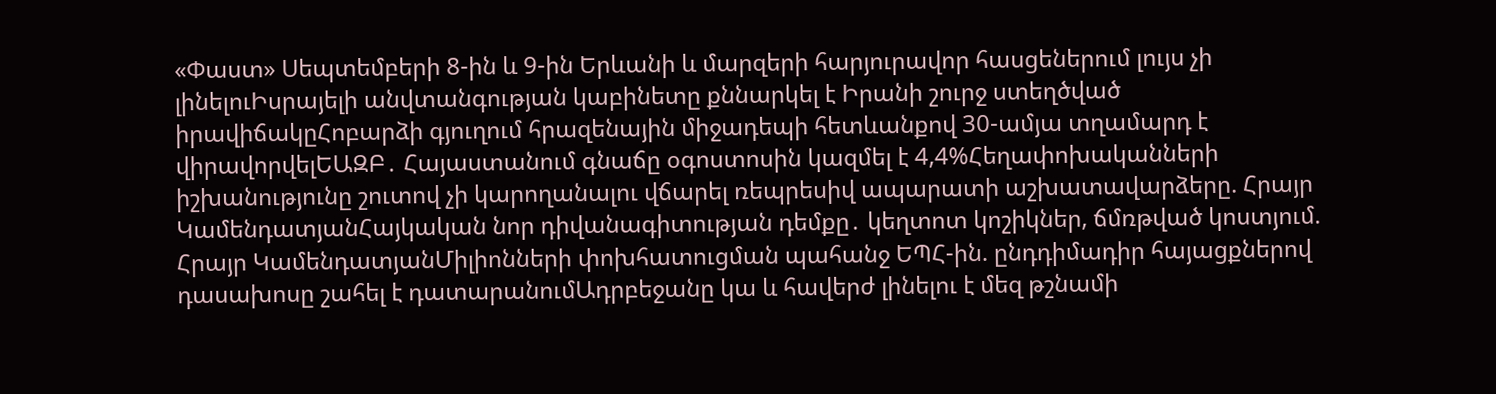«Փաստ» Սեպտեմբերի 8-ին և 9-ին Երևանի և մարզերի հարյուրավոր հասցեներում լույս չի լինելուԻսրայելի անվտանգության կաբինետը քննարկել է Իրանի շուրջ ստեղծված իրավիճակըՀոբարձի գյուղում հրազենային միջադեպի հետևանքով 30-ամյա տղամարդ է վիրավորվելԵԱԶԲ․ Հայաստանում գնաճը օգոստոսին կազմել է 4,4%Հեղափոխականների իշխանությունը շուտով չի կարողանալու վճարել ռեպրեսիվ ապարատի աշխատավարձերը. Հրայր ԿամենդատյանՀայկական նոր դիվանագիտության դեմքը․ կեղտոտ կոշիկներ, ճմռթված կոստյում. Հրայր ԿամենդատյանՄիլիոնների փոխհատուցման պահանջ ԵՊՀ-ին. ընդդիմադիր հայացքներով դասախոսը շահել է դատարանումԱդրբեջանը կա և հավերժ լինելու է մեզ թշնամի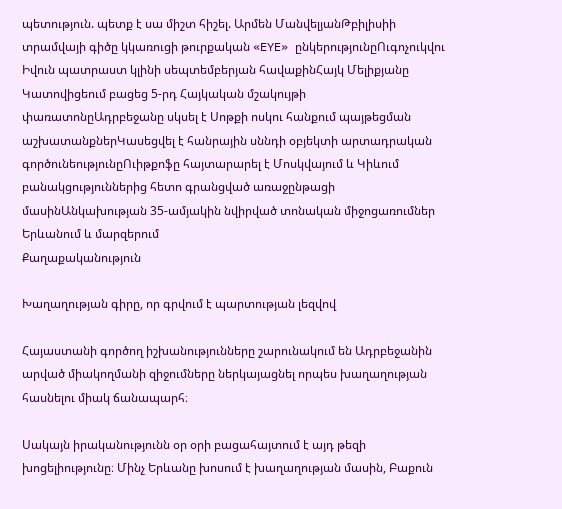պետություն. պետք է սա միշտ հիշել. Արմեն ՄանվելյանԹբիլիսիի տրամվայի գիծը կկառուցի թուրքական «EYE» ընկերությունըՈւգոչուկվու Իվուն պատրաստ կլինի սեպտեմբերյան հավաքինՀայկ Մելիքյանը Կատովիցեում բացեց 5-րդ Հայկական մշակույթի փառատոնըԱդրբեջանը սկսել է Սոթքի ոսկու հանքում պայթեցման աշխատանքներԿասեցվել է հանրային սննդի օբյեկտի արտադրական գործունեությունըՈւիթքոֆը հայտարարել է Մոսկվայում և Կիևում բանակցություններից հետո գրանցված առաջընթացի մասինԱնկախության 35-ամյակին նվիրված տոնական միջոցառումներ Երևանում և մարզերում
Քաղաքականություն

Խաղաղության գիրը, որ գրվում է պարտության լեզվով

Հայաստանի գործող իշխանությունները շարունակում են Ադրբեջանին արված միակողմանի զիջումները ներկայացնել որպես խաղաղության հասնելու միակ ճանապարհ։

Սակայն իրականությունն օր օրի բացահայտում է այդ թեզի խոցելիությունը։ Մինչ Երևանը խոսում է խաղաղության մասին, Բաքուն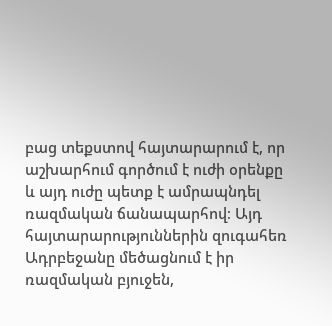բաց տեքստով հայտարարում է, որ աշխարհում գործում է ուժի օրենքը և այդ ուժը պետք է ամրապնդել ռազմական ճանապարհով։ Այդ հայտարարություններին զուգահեռ Ադրբեջանը մեծացնում է իր ռազմական բյուջեն,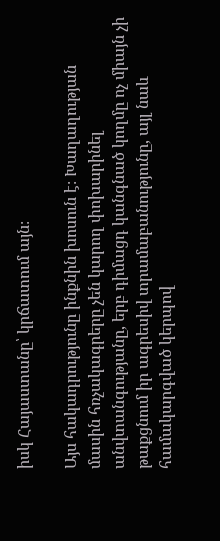իսկ Հայաստանը՝ կրճատում այն։

Այս հակադրությունը ինքնին խոսուն է։ Խաղաղության մասին հռչակագրերը չեն կարող փոխարինել անվտանգությանը, երբ դիմացդ կանգնած կողմը ոչ միայն չի թաքցնում իր ագրեսիվ տրամաբանությունը, այլ նաև համակարգված կերպով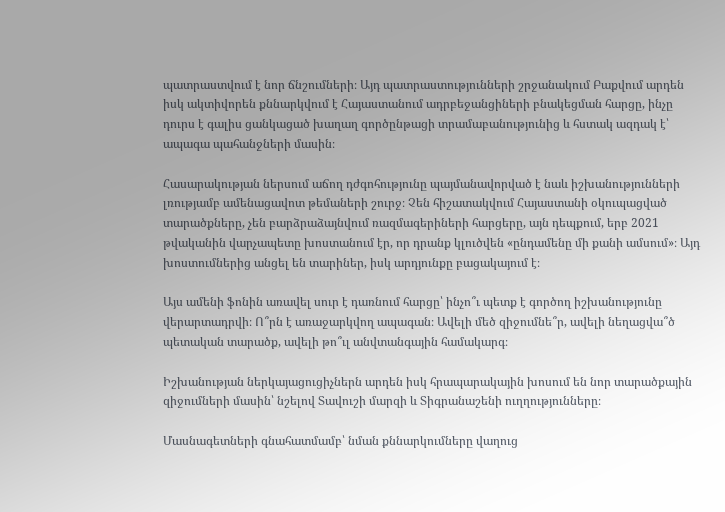պատրաստվում է նոր ճնշումների։ Այդ պատրաստությունների շրջանակում Բաքվում արդեն իսկ ակտիվորեն քննարկվում է Հայաստանում ադրբեջանցիների բնակեցման հարցը, ինչը դուրս է գալիս ցանկացած խաղաղ գործընթացի տրամաբանությունից և հստակ ազդակ է՝ ապագա պահանջների մասին։

Հասարակության ներսում աճող դժգոհությունը պայմանավորված է նաև իշխանությունների լռությամբ ամենացավոտ թեմաների շուրջ։ Չեն հիշատակվում Հայաստանի օկուպացված տարածքները, չեն բարձրաձայնվում ռազմագերիների հարցերը, այն դեպքում, երբ 2021 թվականին վարչապետը խոստանում էր, որ դրանք կլուծվեն «ընդամենը մի քանի ամսում»։ Այդ խոստումներից անցել են տարիներ, իսկ արդյունքը բացակայում է։

Այս ամենի ֆոնին առավել սուր է դառնում հարցը՝ ինչո՞ւ պետք է գործող իշխանությունը վերարտադրվի։ Ո՞րն է առաջարկվող ապագան։ Ավելի մեծ զիջումնե՞ր, ավելի նեղացվա՞ծ պետական տարածք, ավելի թո՞ւլ անվտանգային համակարգ։

Իշխանության ներկայացուցիչներն արդեն իսկ հրապարակային խոսում են նոր տարածքային զիջումների մասին՝ նշելով Տավուշի մարզի և Տիգրանաշենի ուղղությունները։

Մասնագետների գնահատմամբ՝ նման քննարկումները վաղուց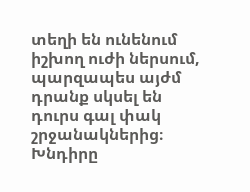տեղի են ունենում իշխող ուժի ներսում, պարզապես այժմ դրանք սկսել են դուրս գալ փակ շրջանակներից։
Խնդիրը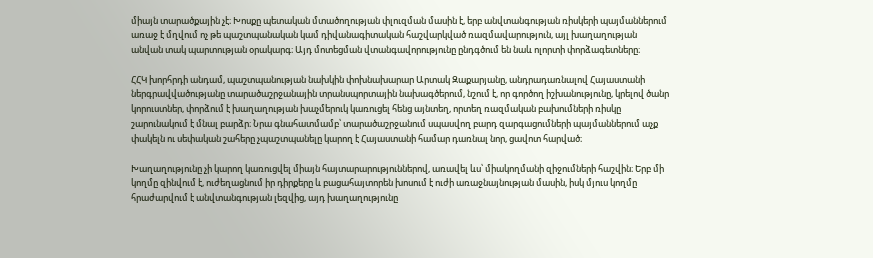միայն տարածքային չէ։ Խոսքը պետական մտածողության փլուզման մասին է, երբ անվտանգության ռիսկերի պայմաններում առաջ է մղվում ոչ թե պաշտպանական կամ դիվանագիտական հաշվարկված ռազմավարություն, այլ խաղաղության անվան տակ պարտության օրակարգ։ Այդ մոտեցման վտանգավորությունը ընդգծում են նաև ոլորտի փորձագետները։

ՀՀԿ խորհրդի անդամ, պաշտպանության նախկին փոխնախարար Արտակ Զաքարյանը, անդրադառնալով Հայաստանի ներգրավվածությանը տարածաշրջանային տրանսպորտային նախագծերում, նշում է, որ գործող իշխանությունը, կրելով ծանր կորուստներ, փորձում է խաղաղության խաչմերուկ կառուցել հենց այնտեղ, որտեղ ռազմական բախումների ռիսկը շարունակում է մնալ բարձր։ Նրա գնահատմամբ՝ տարածաշրջանում սպասվող բարդ զարգացումների պայմաններում աչք փակելն ու սեփական շահերը չպաշտպանելը կարող է Հայաստանի համար դառնալ նոր, ցավոտ հարված։

Խաղաղությունը չի կարող կառուցվել միայն հայտարարություններով, առավել ևս՝ միակողմանի զիջումների հաշվին։ Երբ մի կողմը զինվում է, ուժեղացնում իր դիրքերը և բացահայտորեն խոսում է ուժի առաջնայնության մասին, իսկ մյուս կողմը հրաժարվում է անվտանգության լեզվից, այդ խաղաղությունը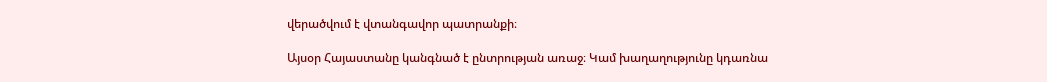վերածվում է վտանգավոր պատրանքի։

Այսօր Հայաստանը կանգնած է ընտրության առաջ։ Կամ խաղաղությունը կդառնա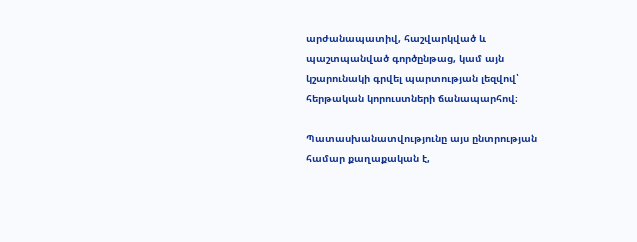արժանապատիվ, հաշվարկված և պաշտպանված գործընթաց, կամ այն կշարունակի գրվել պարտության լեզվով՝ հերթական կորուստների ճանապարհով։

Պատասխանատվությունը այս ընտրության համար քաղաքական է,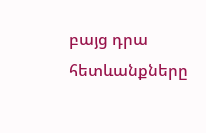բայց դրա հետևանքները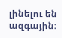լինելու են ազգային։